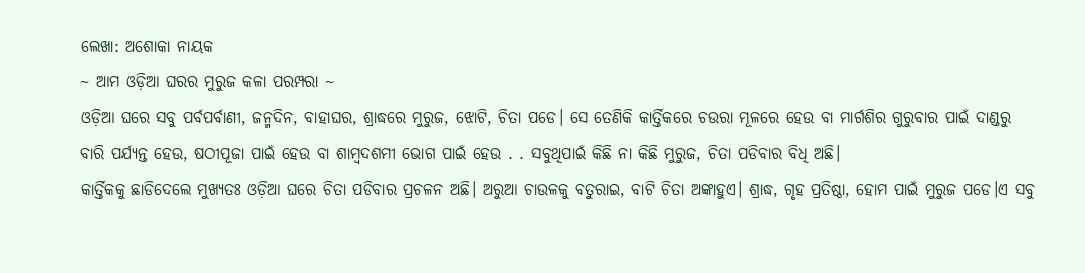ଲେଖା: ଅଶୋକା ନାୟକ
~ ଆମ ଓଡ଼ିଆ ଘରର ମୁରୁଜ କଳା ପରମ୍ପରା ~
ଓଡ଼ିଆ ଘରେ ସବୁ ପର୍ବପର୍ବାଣୀ, ଜନ୍ମଦିନ, ବାହାଘର, ଶ୍ରାଦ୍ଧରେ ମୁରୁଜ, ଝୋଟି, ଚିତା ପଡେ। ସେ ତେଣିକି କାର୍ତ୍ତିକରେ ଚଉରା ମୂଳରେ ହେଉ ବା ମାର୍ଗଶିର ଗୁରୁବାର ପାଇଁ ଦାଣ୍ଡରୁ ବାରି ପର୍ଯ୍ୟନ୍ତ ହେଉ, ଷଠୀପୂଜା ପାଇଁ ହେଉ ବା ଶାମ୍ବଦଶମୀ ଭୋଗ ପାଇଁ ହେଉ . . ସବୁଥିପାଇଁ କିଛି ନା କିଛି ମୁରୁଜ, ଚିତା ପଡିବାର ବିଧି ଅଛି।
କାର୍ତ୍ତିକକୁ ଛାଡିଦେଲେ ମୁଖ୍ୟତଃ ଓଡ଼ିଆ ଘରେ ଚିତା ପଡିବାର ପ୍ରଚଳନ ଅଛି। ଅରୁଆ ଚାଉଳକୁ ବତୁରାଇ, ବାଟି ଚିତା ଅଙ୍କାହୁଏ। ଶ୍ରାଦ୍ଧ, ଗୃହ ପ୍ରତିଷ୍ଠା, ହୋମ ପାଇଁ ମୁରୁଜ ପଡେ।ଏ ସବୁ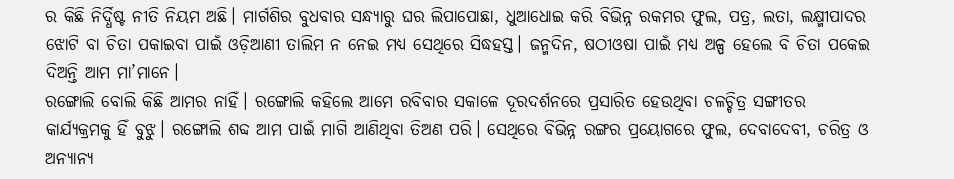ର କିଛି ନିର୍ଦ୍ଧିଷ୍ଟ ନୀତି ନିୟମ ଅଛି। ମାର୍ଗଶିର ବୁଧବାର ସନ୍ଧ୍ୟାରୁ ଘର ଲିପାପୋଛା, ଧୁଆଧୋଇ କରି ବିଭିନ୍ନ ରକମର ଫୁଲ, ପତ୍ର, ଲତା, ଲକ୍ଷ୍ମୀପାଦର ଝୋଟି ବା ଚିତା ପକାଇବା ପାଇଁ ଓଡ଼ିଆଣୀ ତାଲିମ ନ ନେଇ ମଧ୍ୟ ସେଥିରେ ସିଦ୍ଧହସ୍ତ। ଜନ୍ମଦିନ, ଷଠୀଓଷା ପାଇଁ ମଧ୍ୟ ଅଳ୍ପ ହେଲେ ବି ଚିତା ପକେଇ ଦିଅନ୍ତି ଆମ ମା’ମାନେ।
ରଙ୍ଗୋଲି ବୋଲି କିଛି ଆମର ନାହିଁ। ରଙ୍ଗୋଲି କହିଲେ ଆମେ ରବିବାର ସକାଳେ ଦୂରଦର୍ଶନରେ ପ୍ରସାରିତ ହେଉଥିବା ଚଳଚ୍ଚିତ୍ର ସଙ୍ଗୀତର କାର୍ଯ୍ୟକ୍ରମକୁ ହିଁ ବୁଝୁ। ରଙ୍ଗୋଲି ଶବ୍ଦ ଆମ ପାଇଁ ମାଗି ଆଣିଥିବା ତିଅଣ ପରି। ସେଥିରେ ବିଭିନ୍ନ ରଙ୍ଗର ପ୍ରୟୋଗରେ ଫୁଲ, ଦେବାଦେବୀ, ଚରିତ୍ର ଓ ଅନ୍ୟାନ୍ୟ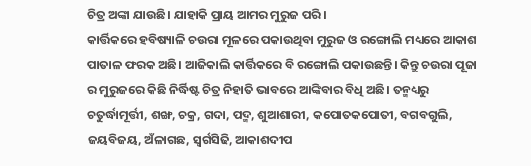ଚିତ୍ର ଅଙ୍କା ଯାଉଛି। ଯାହାକି ପ୍ରାୟ ଆମର ମୁରୁଜ ପରି।
କାର୍ତ୍ତିକରେ ହବିଷ୍ୟାଳି ଚଉରା ମୂଳରେ ପକାଉଥିବା ମୁରୁଜ ଓ ରଙ୍ଗୋଲି ମଧ୍ୟରେ ଆକାଶ ପାତାଳ ଫରକ ଅଛି। ଆଜିକାଲି କାର୍ତ୍ତିକରେ ବି ରଙ୍ଗୋଲି ପକାଉଛନ୍ତି। କିନ୍ତୁ ଚଉରା ପୂଜା ର ମୁରୁଜରେ କିଛି ନିର୍ଦ୍ଧିଷ୍ଟ ଚିତ୍ର ନିହାତି ଭାବରେ ଆଙ୍କିବାର ବିଧି ଅଛି। ତନ୍ମଧ୍ୟରୁ ଚତୁର୍ଦ୍ଧାମୂର୍ତ୍ତୀ, ଶଙ୍ଖ, ଚକ୍ର, ଗଦା, ପଦ୍ମ, ଶୁଆଶାରୀ, କପୋତକପୋତୀ, ବଗବଗୁଲି, ଜୟବିଜୟ, ଅଁଳାଗଛ, ସ୍ଵର୍ଗସିଢି, ଆକାଶଦୀପ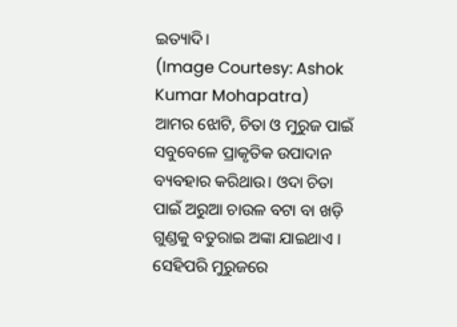ଇତ୍ୟାଦି।
(Image Courtesy: Ashok Kumar Mohapatra)
ଆମର ଝୋଟି, ଚିତା ଓ ମୁରୁଜ ପାଇଁ ସବୁବେଳେ ପ୍ରାକୃତିକ ଉପାଦାନ ବ୍ୟବହାର କରିଥାଉ। ଓଦା ଚିତା ପାଇଁ ଅରୁଆ ଚାଉଳ ବଟା ବା ଖଡ଼ି ଗୁଣ୍ଡକୁ ବତୁରାଇ ଅଙ୍କା ଯାଇଥାଏ । ସେହିପରି ମୁରୁଜରେ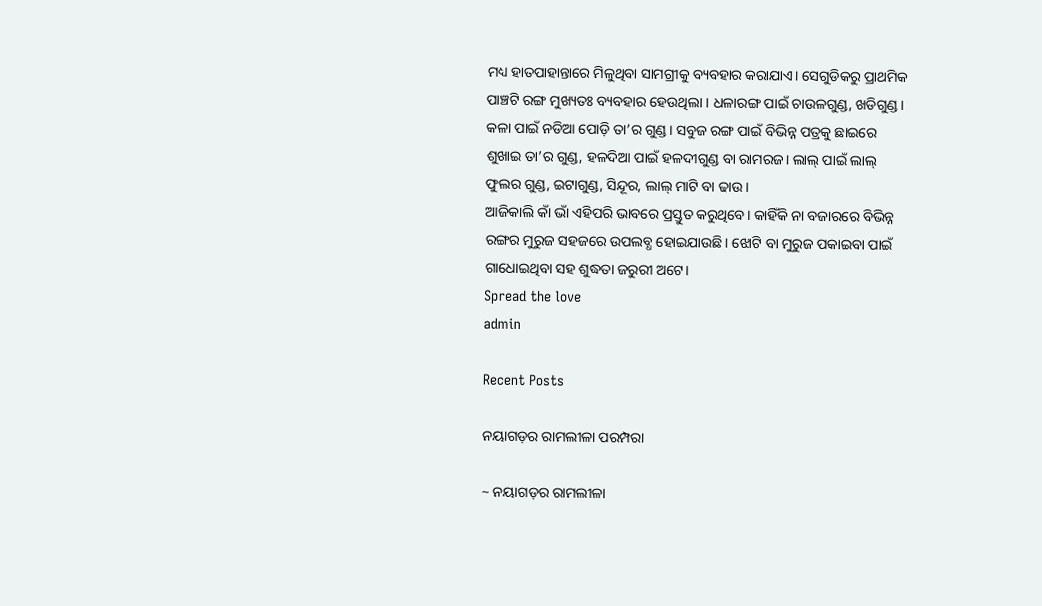ମଧ୍ୟ ହାତପାହାନ୍ତାରେ ମିଳୁଥିବା ସାମଗ୍ରୀକୁ ବ୍ୟବହାର କରାଯାଏ। ସେଗୁଡିକରୁ ପ୍ରାଥମିକ ପାଞ୍ଚଟି ରଙ୍ଗ ମୁଖ୍ୟତଃ ବ୍ୟବହାର ହେଉଥିଲା । ଧଳାରଙ୍ଗ ପାଇଁ ଚାଉଳଗୁଣ୍ଡ, ଖଡିଗୁଣ୍ଡ। କଳା ପାଇଁ ନଡିଆ ପୋଡ଼ି ତା’ର ଗୁଣ୍ଡ। ସବୁଜ ରଙ୍ଗ ପାଇଁ ବିଭିନ୍ନ ପତ୍ରକୁ ଛାଇରେ ଶୁଖାଇ ତା’ର ଗୁଣ୍ଡ, ହଳଦିଆ ପାଇଁ ହଳଦୀଗୁଣ୍ଡ ବା ରାମରଜ। ଲାଲ୍ ପାଇଁ ଲାଲ୍ ଫୁଲର ଗୁଣ୍ଡ, ଇଟାଗୁଣ୍ଡ, ସିନ୍ଦୂର, ଲାଲ୍ ମାଟି ବା ଢାଉ।
ଆଜିକାଲି କାଁ ଭାଁ ଏହିପରି ଭାବରେ ପ୍ରସ୍ତୁତ କରୁଥିବେ। କାହିଁକି ନା ବଜାରରେ ବିଭିନ୍ନ ରଙ୍ଗର ମୁରୁଜ ସହଜରେ ଉପଲବ୍ଧ ହୋଇଯାଉଛି। ଝୋଟି ବା ମୁରୁଜ ପକାଇବା ପାଇଁ ଗାଧୋଇଥିବା ସହ ଶୁଦ୍ଧତା ଜରୁରୀ ଅଟେ।
Spread the love
admin

Recent Posts

ନୟାଗଡ଼ର ରାମଲୀଳା ପରମ୍ପରା

~ ନୟାଗଡ଼ର ରାମଲୀଳା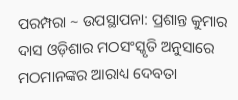ପରମ୍ପରା ~ ଉପସ୍ଥାପନା: ପ୍ରଶାନ୍ତ କୁମାର ଦାସ ଓଡ଼ିଶାର ମଠସଂସ୍କୃତି ଅନୁସାରେ ମଠମାନଙ୍କର ଆରାଧ୍ୟ ଦେବତା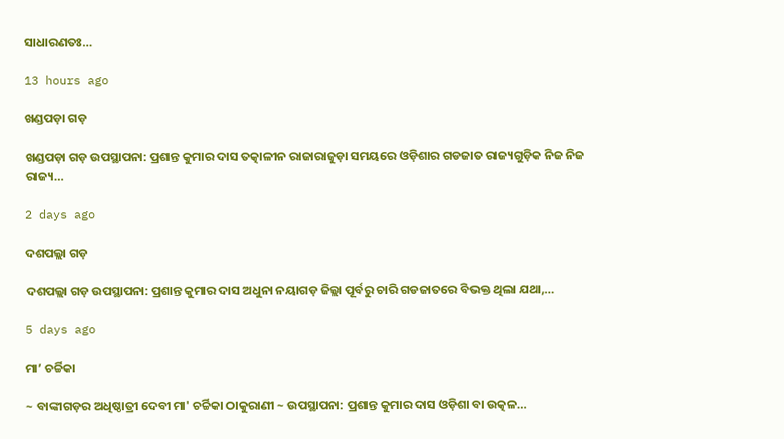ସାଧାରଣତଃ…

13 hours ago

ଖଣ୍ଡପଡ଼ା ଗଡ଼

ଖଣ୍ଡପଡ଼ା ଗଡ଼ ଉପସ୍ଥାପନା: ପ୍ରଶାନ୍ତ କୁମାର ଦାସ ତତ୍କାଳୀନ ରାଜାରାଜୁଡ଼ା ସମୟରେ ଓଡ଼ିଶାର ଗଡଜାତ ରାଜ୍ୟଗୁଡ଼ିକ ନିଜ ନିଜ ରାଜ୍ୟ…

2 days ago

ଦଶପଲ୍ଲା ଗଡ଼

ଦଶପଲ୍ଲା ଗଡ଼ ଉପସ୍ଥାପନା: ପ୍ରଶାନ୍ତ କୁମାର ଦାସ ଅଧୁନା ନୟାଗଡ଼ ଜିଲ୍ଲା ପୂର୍ବରୁ ଚାରି ଗଡଜାତରେ ବିଭକ୍ତ ଥିଲା ଯଥା,…

5 days ago

ମା’ ଚର୍ଚ୍ଚିକା

~ ବାଙ୍କୀଗଡ଼ର ଅଧିଷ୍ଠାତ୍ରୀ ଦେବୀ ମା' ଚର୍ଚ୍ଚିକା ଠାକୁରାଣୀ ~ ଉପସ୍ଥାପନା: ପ୍ରଶାନ୍ତ କୁମାର ଦାସ ଓଡ଼ିଶା ବା ଉତ୍କଳ…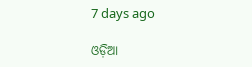7 days ago

ଓଡ଼ିଆ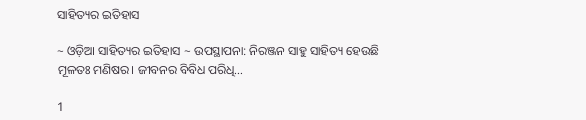ସାହିତ୍ୟର ଇତିହାସ

~ ଓଡ଼ିଆ ସାହିତ୍ୟର ଇତିହାସ ~ ଉପସ୍ଥାପନା: ନିରଞ୍ଜନ ସାହୁ ସାହିତ୍ୟ ହେଉଛି ମୂଳତଃ ମଣିଷର। ଜୀବନର ବିବିଧ ପରିଧି…

1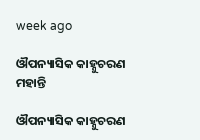week ago

ଔପନ୍ୟାସିକ କାହ୍ନୁଚରଣ ମହାନ୍ତି

ଔପନ୍ୟାସିକ କାହ୍ନୁଚରଣ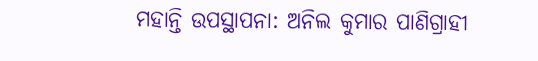ମହାନ୍ତି ଉପସ୍ଥାପନା: ଅନିଲ କୁମାର ପାଣିଗ୍ରାହୀ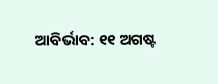ଆବିର୍ଭାବ: ୧୧ ଅଗଷ୍ଟ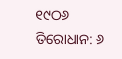୧୯ଠ୬ ତିରୋଧାନ: ୬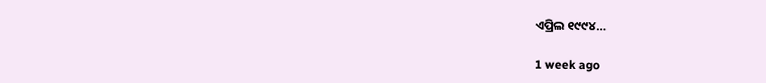ଏପ୍ରିଲ ୧୯୯୪…

1 week ago